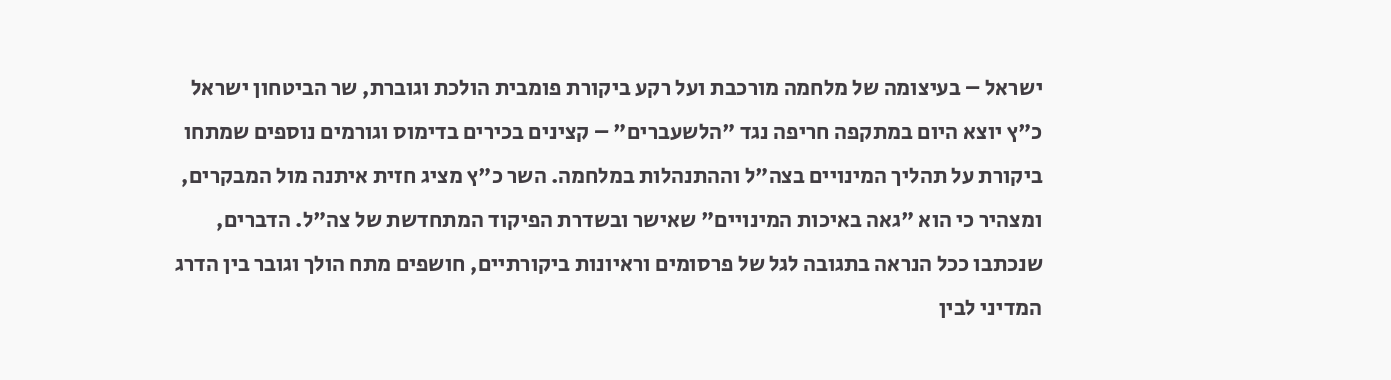ישראל – בעיצומה של מלחמה מורכבת ועל רקע ביקורת פומבית הולכת וגוברת, שר הביטחון ישראל כ"ץ יוצא היום במתקפה חריפה נגד "הלשעברים" – קצינים בכירים בדימוס וגורמים נוספים שמתחו ביקורת על תהליך המינויים בצה"ל וההתנהלות במלחמה. השר כ"ץ מציג חזית איתנה מול המבקרים, ומצהיר כי הוא "גאה באיכות המינויים" שאישר ובשדרת הפיקוד המתחדשת של צה"ל. הדברים, שנכתבו ככל הנראה בתגובה לגל של פרסומים וראיונות ביקורתיים, חושפים מתח הולך וגובר בין הדרג המדיני לבין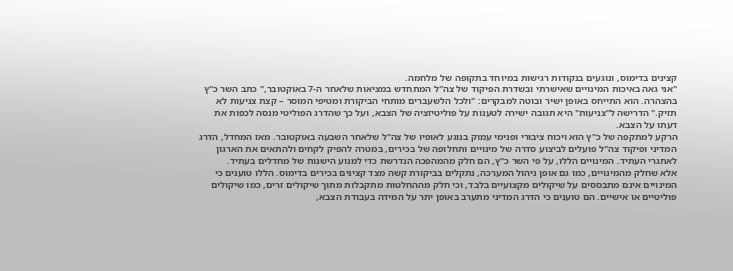קצינים בדימוס, ונוגעים בנקודות רגישות במיוחד בתקופה של מלחמה.
"אני גאה באיכות המינויים שאישרתי ובשדרת הפיקוד של צה"ל המתחדש במציאות שלאחר ה-7 באוקטובר," כתב השר כ"ץ בהצהרה. הוא התייחס באופן ישיר ובוטה למבקרים: "ולכל הלשעברים מותחי הביקורת ומטיפי המוסר – קצת צניעות לא תזיק." הדרישה ל"צניעות" היא תגובה ישירה לטענות על פוליטיזציה של הצבא, ועל כך שהדרג הפוליטי מנסה לכפות את דעתו על הצבא.
הרקע למתקפה של כ"ץ הוא ויכוח ציבורי ופנימי עמוק בנוגע לאופיו של צה"ל שלאחר השבעה באוקטובר. מאז המחדל, הדרג המדיני ופיקוד צה"ל פועלים לביצוע סדרה של מינויים ותחלופה של בכירים, במטרה להפיק לקחים ולהתאים את הארגון לאתגרי העתיד. המינויים הללו, על פי השר כ"ץ, הם חלק מהמהפכה הנדרשת כדי למנוע הישנות של מחדלים בעתיד.
אלא שחלק מהמינויים, כמו גם אופן ניהול המערכה, נתקלים בביקורת קשה מצד קצינים בכירים בדימוס. הללו טוענים כי המינויים אינם מתבססים על שיקולים מקצועיים בלבד, וכי חלק מההחלטות מתקבלות מתוך שיקולים זרים, כמו שיקולים פוליטיים או אישיים. הם טוענים כי הדרג המדיני מתערב באופן יתר על המידה בעבודת הצבא,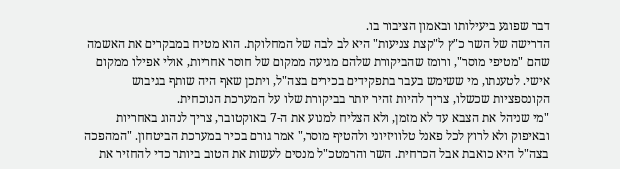דבר שפוגע ביעילותו ובאמון הציבור בו.
הדרישה של השר כ"ץ ל"קצת צניעות" היא לב לבה של המחלוקת. הוא מטיח במבקרים את האשמה שהם "מטיפי מוסר", ורומז שהביקורת שלהם מגיעה ממקום של חוסר אחריות, אולי אפילו ממקום אישי. לטענתו, מי ששימש בעבר בתפקידים בכירים בצה"ל, ויתכן שאף היה שותף בגיבוש הקונספציות שכשלו, צריך להיות זהיר יותר בביקורת שלו על המערכת הנוכחית.
"מי שניהל את הצבא עד לא מזמן, ולא הצליח למנוע את ה-7 באוקטובר, צריך לנהוג באחריות ובאיפוק ולא לרוץ לכל פאנל טלוויזיוני ולהטיף מוסר," אמר גורם בכיר במערכת הביטחון. "המהפכה בצה"ל היא כואבת אבל הכרחית. השר והרמטכ"ל מנסים לעשות את הטוב ביותר כדי להחזיר את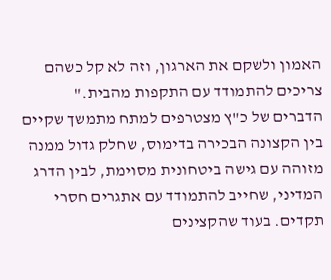האמון ולשקם את הארגון, וזה לא קל כשהם צריכים להתמודד עם התקפות מהבית."
הדברים של כ"ץ מצטרפים למתח מתמשך שקיים בין הקצונה הבכירה בדימוס, שחלק גדול ממנה מזוהה עם גישה ביטחונית מסוימת, לבין הדרג המדיני, שחייב להתמודד עם אתגרים חסרי תקדים. בעוד שהקצינים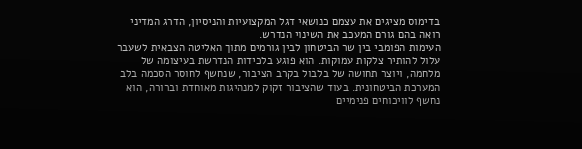בדימוס מציגים את עצמם כנושאי דגל המקצועיות והניסיון, הדרג המדיני רואה בהם גורם המעכב את השינוי הנדרש.
העימות הפומבי בין שר הביטחון לבין גורמים מתוך האליטה הצבאית לשעבר עלול להותיר צלקות עמוקות. הוא פוגע בלכידות הנדרשת בעיצומה של מלחמה, ויוצר תחושה של בלבול בקרב הציבור, שנחשף לחוסר הסכמה בלב המערכת הביטחונית. בעוד שהציבור זקוק למנהיגות מאוחדת וברורה, הוא נחשף לוויכוחים פנימיים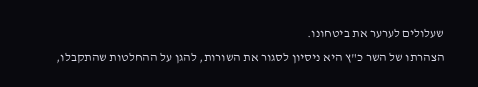שעלולים לערער את ביטחונו.
הצהרתו של השר כ"ץ היא ניסיון לסגור את השורות, להגן על ההחלטות שהתקבלו,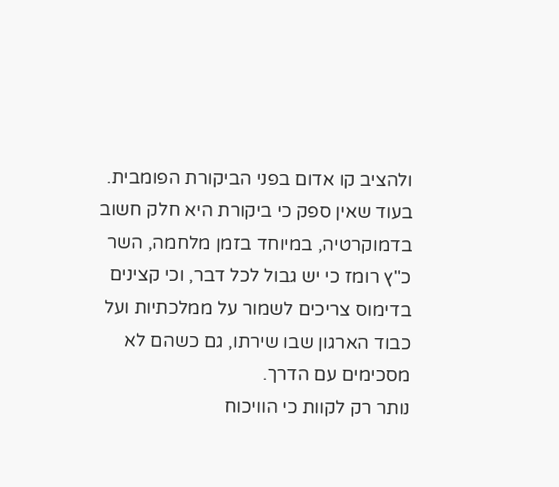ולהציב קו אדום בפני הביקורת הפומבית. בעוד שאין ספק כי ביקורת היא חלק חשוב בדמוקרטיה, במיוחד בזמן מלחמה, השר כ"ץ רומז כי יש גבול לכל דבר, וכי קצינים בדימוס צריכים לשמור על ממלכתיות ועל כבוד הארגון שבו שירתו, גם כשהם לא מסכימים עם הדרך.
נותר רק לקוות כי הוויכוח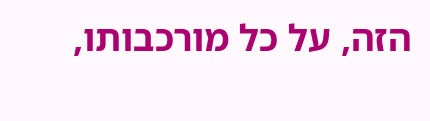הזה, על כל מורכבותו,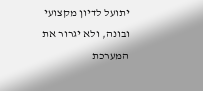יתועל לדיון מקצועי ובונה, ולא יגרור את המערכת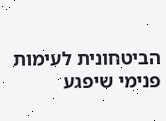הביטחונית לעימות פנימי שיפגע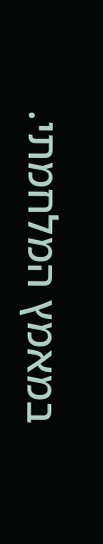במאמץ המלחמתי.